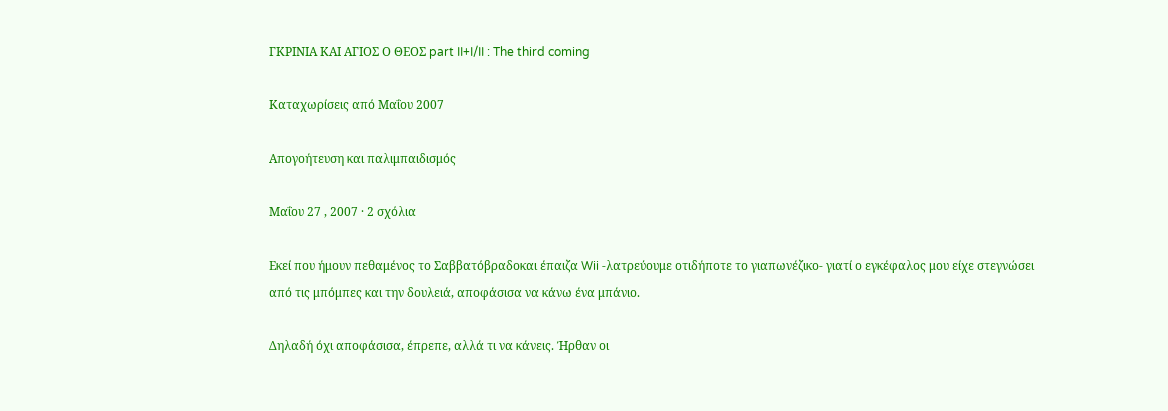ΓΚΡΙΝΙΑ ΚΑΙ ΑΓΙΟΣ Ο ΘΕΟΣ part II+I/II : The third coming

Καταχωρίσεις από Μαΐου 2007

Απογοήτευση και παλιμπαιδισμός

Μαΐου 27 , 2007 · 2 σχόλια

Εκεί που ήμουν πεθαμένος το Σαββατόβραδοκαι έπαιζα Wii -λατρεύουμε οτιδήποτε το γιαπωνέζικο- γιατί ο εγκέφαλος μου είχε στεγνώσει από τις μπόμπες και την δουλειά, αποφάσισα να κάνω ένα μπάνιο.

Δηλαδή όχι αποφάσισα, έπρεπε, αλλά τι να κάνεις. Ήρθαν οι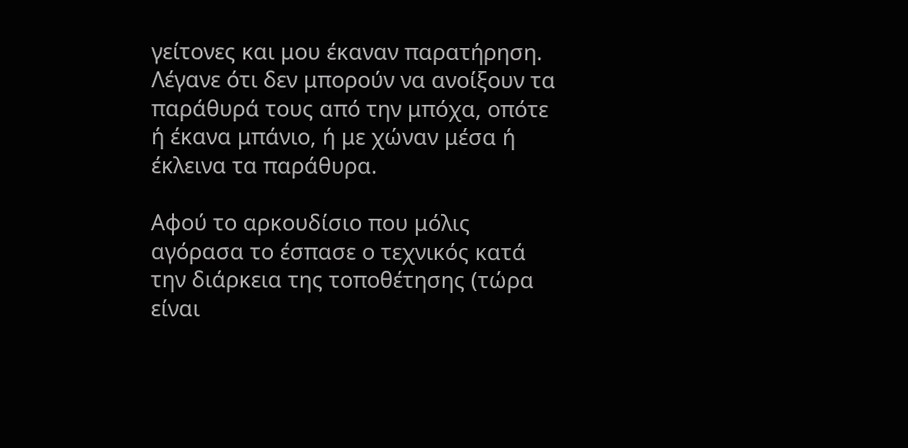γείτονες και μου έκαναν παρατήρηση. Λέγανε ότι δεν μπορούν να ανοίξουν τα παράθυρά τους από την μπόχα, οπότε ή έκανα μπάνιο, ή με χώναν μέσα ή έκλεινα τα παράθυρα.

Αφού το αρκουδίσιο που μόλις αγόρασα το έσπασε ο τεχνικός κατά την διάρκεια της τοποθέτησης (τώρα είναι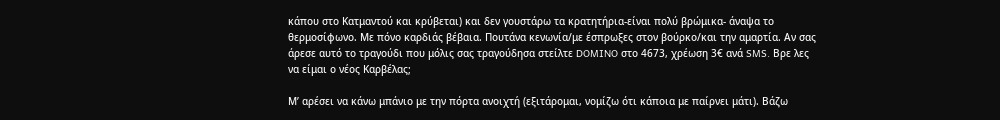κάπου στο Κατμαντού και κρύβεται) και δεν γουστάρω τα κρατητήρια-είναι πολύ βρώμικα- άναψα το θερμοσίφωνο. Με πόνο καρδιάς βέβαια. Πουτάνα κενωνία/με έσπρωξες στον βούρκο/και την αμαρτία. Αν σας άρεσε αυτό το τραγούδι που μόλις σας τραγούδησα στείλτε DOMINO στο 4673, χρέωση 3€ ανά SMS. Βρε λες να είμαι ο νέος Καρβέλας;

Μ’ αρέσει να κάνω μπάνιο με την πόρτα ανοιχτή (εξιτάρομαι, νομίζω ότι κάποια με παίρνει μάτι). Βάζω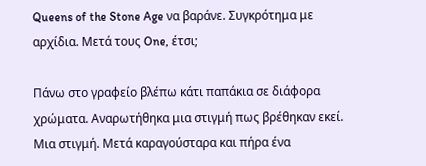Queens of the Stone Age να βαράνε. Συγκρότημα με αρχίδια. Μετά τους One, έτσι;

Πάνω στο γραφείο βλέπω κάτι παπάκια σε διάφορα χρώματα. Αναρωτήθηκα μια στιγμή πως βρέθηκαν εκεί. Μια στιγμή. Μετά καραγούσταρα και πήρα ένα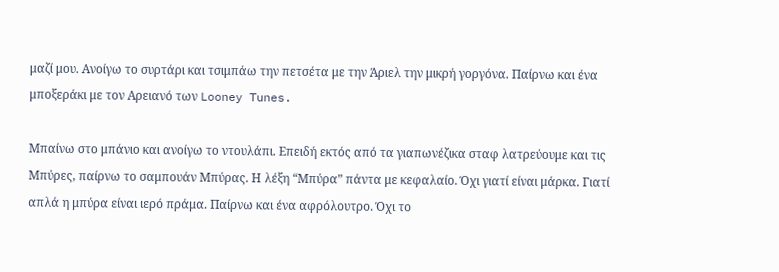μαζί μου. Ανοίγω το συρτάρι και τσιμπάω την πετσέτα με την Άριελ την μικρή γοργόνα. Παίρνω και ένα μποξεράκι με τον Αρειανό των Looney Tunes.

Μπαίνω στο μπάνιο και ανοίγω το ντουλάπι. Επειδή εκτός από τα γιαπωνέζικα σταφ λατρεύουμε και τις Μπύρες, παίρνω το σαμπουάν Μπύρας. Η λέξη “Μπύρα” πάντα με κεφαλαίο. Όχι γιατί είναι μάρκα. Γιατί απλά η μπύρα είναι ιερό πράμα. Παίρνω και ένα αφρόλουτρο. Όχι το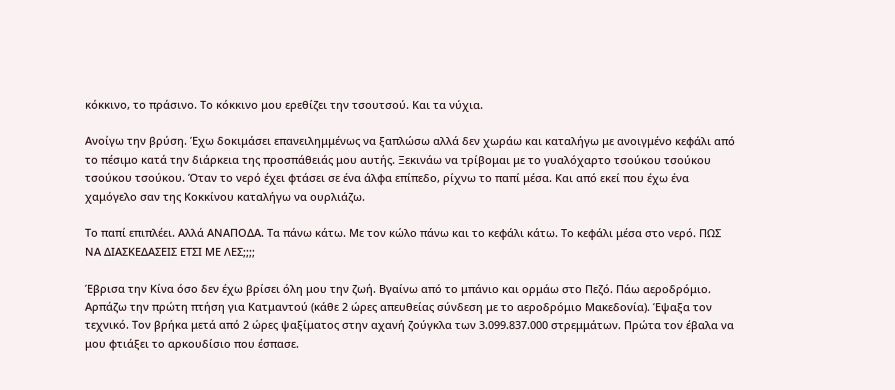κόκκινο, το πράσινο. Το κόκκινο μου ερεθίζει την τσουτσού. Και τα νύχια.

Ανοίγω την βρύση. Έχω δοκιμάσει επανειλημμένως να ξαπλώσω αλλά δεν χωράω και καταλήγω με ανοιγμένο κεφάλι από το πέσιμο κατά την διάρκεια της προσπάθειάς μου αυτής. Ξεκινάω να τρίβομαι με το γυαλόχαρτο τσούκου τσούκου τσούκου τσούκου. Όταν το νερό έχει φτάσει σε ένα άλφα επίπεδο, ρίχνω το παπί μέσα. Και από εκεί που έχω ένα χαμόγελο σαν της Κοκκίνου καταλήγω να ουρλιάζω.

Το παπί επιπλέει. Αλλά ΑΝΑΠΟΔΑ. Τα πάνω κάτω. Με τον κώλο πάνω και το κεφάλι κάτω. Το κεφάλι μέσα στο νερό. ΠΩΣ ΝΑ ΔΙΑΣΚΕΔΑΣΕΙΣ ΕΤΣΙ ΜΕ ΛΕΣ;;;;

Έβρισα την Κίνα όσο δεν έχω βρίσει όλη μου την ζωή. Βγαίνω από το μπάνιο και ορμάω στο Πεζό. Πάω αεροδρόμιο. Αρπάζω την πρώτη πτήση για Κατμαντού (κάθε 2 ώρες απευθείας σύνδεση με το αεροδρόμιο Μακεδονία). Έψαξα τον τεχνικό. Τον βρήκα μετά από 2 ώρες ψαξίματος στην αχανή ζούγκλα των 3.099.837.000 στρεμμάτων. Πρώτα τον έβαλα να μου φτιάξει το αρκουδίσιο που έσπασε.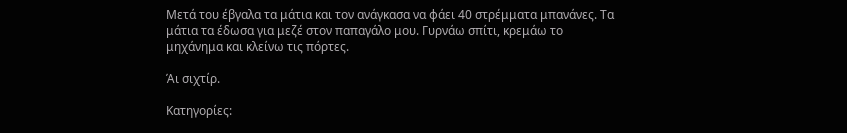Μετά του έβγαλα τα μάτια και τον ανάγκασα να φάει 40 στρέμματα μπανάνες. Τα μάτια τα έδωσα για μεζέ στον παπαγάλο μου. Γυρνάω σπίτι, κρεμάω το μηχάνημα και κλείνω τις πόρτες.

Άι σιχτίρ.

Κατηγορίες: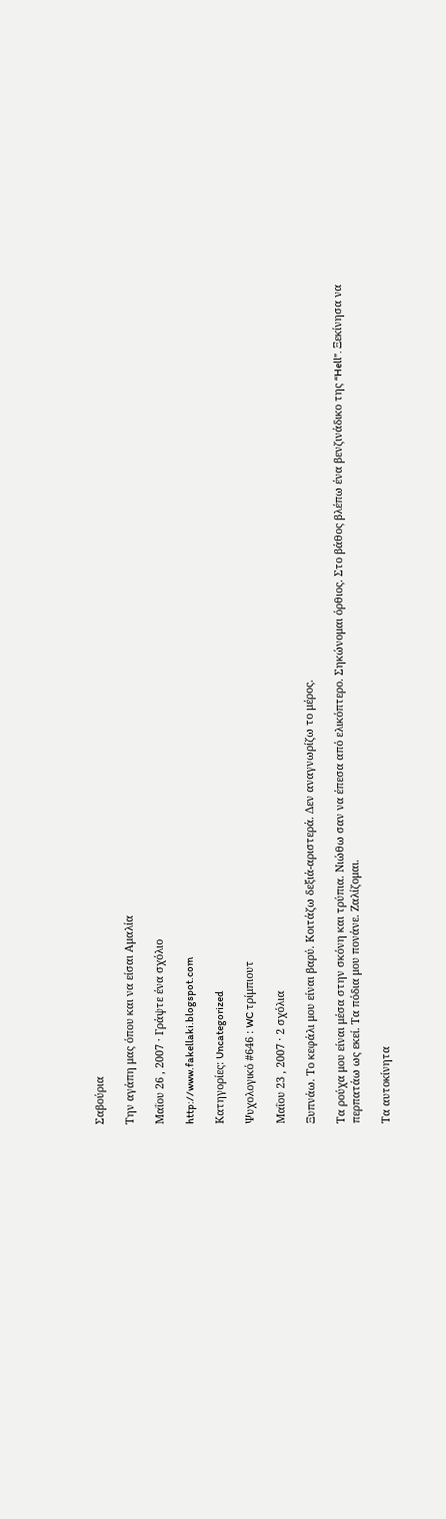Σαβούρια

Την αγάπη μας όπου και να είσαι Αμαλία

Μαΐου 26 , 2007 · Γράψτε ένα σχόλιο

http://www.fakellaki.blogspot.com

Κατηγορίες: Uncategorized

Ψυχολογικό #646 : WC τρίμπιουτ

Μαΐου 23 , 2007 · 2 σχόλια

Ξυπνάω. Το κεφάλι μου είναι βαρύ. Κοιτάζω δεξιά-αριστερά. Δεν αναγνωρίζω το μέρος.

Τα ρούχα μου είναι μέσα στην σκόνη και τρύπια. Νιώθω σαν να έπεσα από ελικόπτερο. Σηκώνομαι όρθιος. Στο βάθος βλέπω ένα βενζινάδικο της “Hell”. Ξεκίνησα να περπατάω ως εκεί. Τα πόδια μου πονάνε. Ζαλίζομαι.

Τα αυτοκίνητα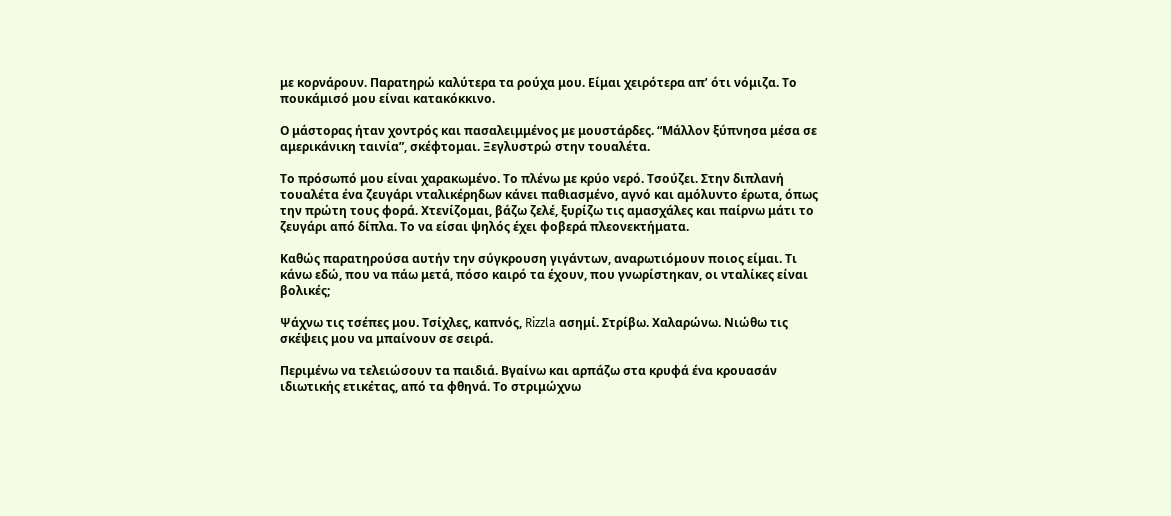με κορνάρουν. Παρατηρώ καλύτερα τα ρούχα μου. Είμαι χειρότερα απ’ ότι νόμιζα. Το πουκάμισό μου είναι κατακόκκινο.

Ο μάστορας ήταν χοντρός και πασαλειμμένος με μουστάρδες. “Μάλλον ξύπνησα μέσα σε αμερικάνικη ταινία”, σκέφτομαι. Ξεγλυστρώ στην τουαλέτα.

Το πρόσωπό μου είναι χαρακωμένο. Το πλένω με κρύο νερό. Τσούζει. Στην διπλανή τουαλέτα ένα ζευγάρι νταλικέρηδων κάνει παθιασμένο, αγνό και αμόλυντο έρωτα, όπως την πρώτη τους φορά. Χτενίζομαι, βάζω ζελέ, ξυρίζω τις αμασχάλες και παίρνω μάτι το ζευγάρι από δίπλα. Το να είσαι ψηλός έχει φοβερά πλεονεκτήματα.

Καθώς παρατηρούσα αυτήν την σύγκρουση γιγάντων, αναρωτιόμουν ποιος είμαι. Τι κάνω εδώ, που να πάω μετά, πόσο καιρό τα έχουν, που γνωρίστηκαν, οι νταλίκες είναι βολικές;

Ψάχνω τις τσέπες μου. Τσίχλες, καπνός, Rizzla ασημί. Στρίβω. Χαλαρώνω. Νιώθω τις σκέψεις μου να μπαίνουν σε σειρά.

Περιμένω να τελειώσουν τα παιδιά. Βγαίνω και αρπάζω στα κρυφά ένα κρουασάν ιδιωτικής ετικέτας, από τα φθηνά. Το στριμώχνω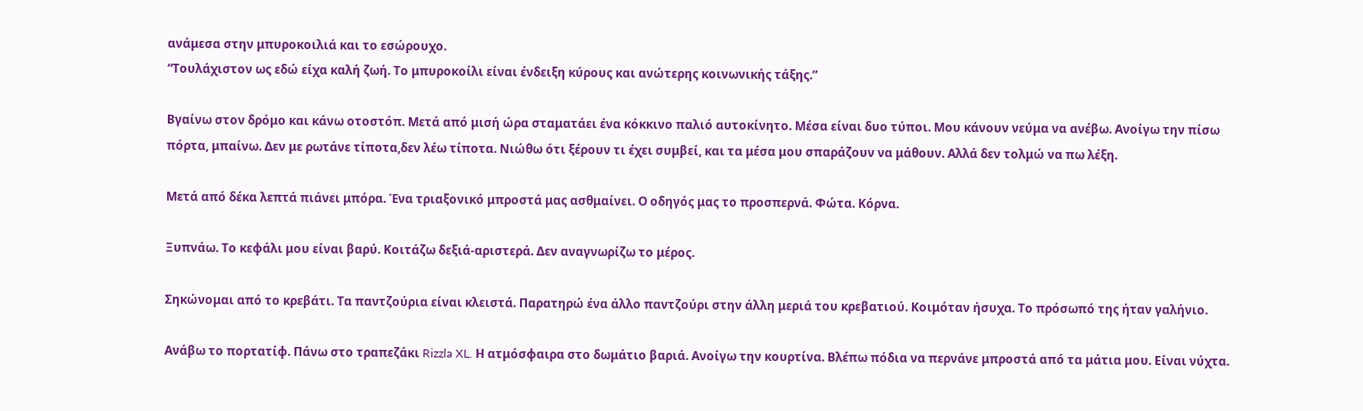ανάμεσα στην μπυροκοιλιά και το εσώρουχο.
“Τουλάχιστον ως εδώ είχα καλή ζωή. Το μπυροκοίλι είναι ένδειξη κύρους και ανώτερης κοινωνικής τάξης.”

Βγαίνω στον δρόμο και κάνω οτοστόπ. Μετά από μισή ώρα σταματάει ένα κόκκινο παλιό αυτοκίνητο. Μέσα είναι δυο τύποι. Μου κάνουν νεύμα να ανέβω. Ανοίγω την πίσω πόρτα, μπαίνω. Δεν με ρωτάνε τίποτα,δεν λέω τίποτα. Νιώθω ότι ξέρουν τι έχει συμβεί, και τα μέσα μου σπαράζουν να μάθουν. Αλλά δεν τολμώ να πω λέξη.

Μετά από δέκα λεπτά πιάνει μπόρα. Ένα τριαξονικό μπροστά μας ασθμαίνει. Ο οδηγός μας το προσπερνά. Φώτα. Κόρνα.

Ξυπνάω. Το κεφάλι μου είναι βαρύ. Κοιτάζω δεξιά-αριστερά. Δεν αναγνωρίζω το μέρος.

Σηκώνομαι από το κρεβάτι. Τα παντζούρια είναι κλειστά. Παρατηρώ ένα άλλο παντζούρι στην άλλη μεριά του κρεβατιού. Κοιμόταν ήσυχα. Το πρόσωπό της ήταν γαλήνιο.

Ανάβω το πορτατίφ. Πάνω στο τραπεζάκι Rizzla XL. Η ατμόσφαιρα στο δωμάτιο βαριά. Ανοίγω την κουρτίνα. Βλέπω πόδια να περνάνε μπροστά από τα μάτια μου. Είναι νύχτα.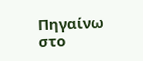Πηγαίνω στο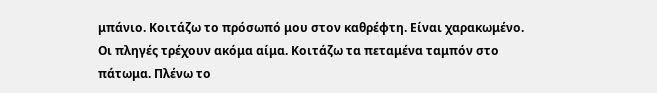μπάνιο. Κοιτάζω το πρόσωπό μου στον καθρέφτη. Είναι χαρακωμένο. Οι πληγές τρέχουν ακόμα αίμα. Κοιτάζω τα πεταμένα ταμπόν στο πάτωμα. Πλένω το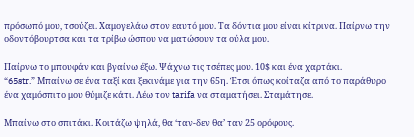πρόσωπό μου, τσούζει. Χαμογελάω στον εαυτό μου. Τα δόντια μου είναι κίτρινα. Παίρνω την οδοντόβουρτσα και τα τρίβω ώσπου να ματώσουν τα ούλα μου.

Παίρνω το μπουφάν και βγαίνω έξω. Ψάχνω τις τσέπες μου. 10$ και ένα χαρτάκι.
“65str.” Μπαίνω σε ένα ταξί και ξεκινάμε για την 65η. Έτσι όπως κοίταζα από το παράθυρο ένα χαμόσπιτο μου θύμιζε κάτι. Λέω τον tarifa να σταματήσει. Σταμάτησε.

Μπαίνω στο σπιτάκι. Κοιτάζω ψηλά, θα ‘ταν-δεν θα’ ταν 25 ορόφους.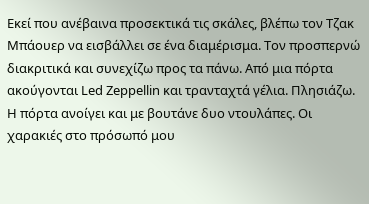Εκεί που ανέβαινα προσεκτικά τις σκάλες, βλέπω τον Τζακ Μπάουερ να εισβάλλει σε ένα διαμέρισμα. Τον προσπερνώ διακριτικά και συνεχίζω προς τα πάνω. Από μια πόρτα ακούγονται Led Zeppellin και τρανταχτά γέλια. Πλησιάζω. Η πόρτα ανοίγει και με βουτάνε δυο ντουλάπες. Οι χαρακιές στο πρόσωπό μου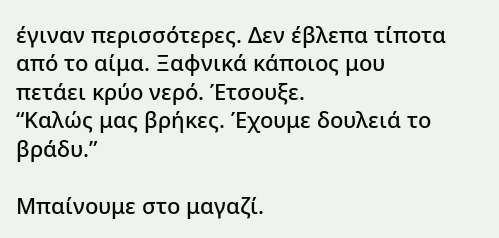έγιναν περισσότερες. Δεν έβλεπα τίποτα από το αίμα. Ξαφνικά κάποιος μου πετάει κρύο νερό. Έτσουξε.
“Καλώς μας βρήκες. Έχουμε δουλειά το βράδυ.”

Μπαίνουμε στο μαγαζί.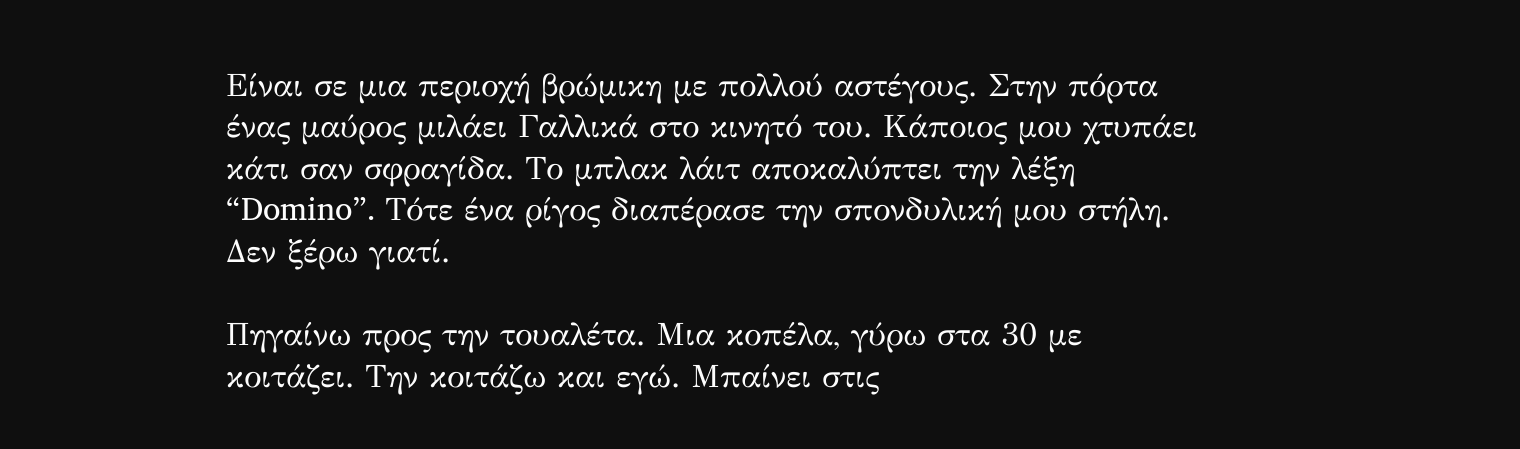Είναι σε μια περιοχή βρώμικη με πολλού αστέγους. Στην πόρτα ένας μαύρος μιλάει Γαλλικά στο κινητό του. Κάποιος μου χτυπάει κάτι σαν σφραγίδα. Το μπλακ λάιτ αποκαλύπτει την λέξη “Domino”. Τότε ένα ρίγος διαπέρασε την σπονδυλική μου στήλη. Δεν ξέρω γιατί.

Πηγαίνω προς την τουαλέτα. Μια κοπέλα, γύρω στα 30 με κοιτάζει. Την κοιτάζω και εγώ. Μπαίνει στις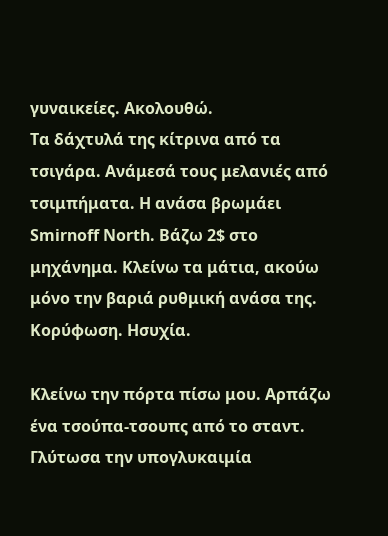γυναικείες. Ακολουθώ.
Τα δάχτυλά της κίτρινα από τα τσιγάρα. Ανάμεσά τους μελανιές από τσιμπήματα. Η ανάσα βρωμάει Smirnoff North. Βάζω 2$ στο μηχάνημα. Κλείνω τα μάτια, ακούω μόνο την βαριά ρυθμική ανάσα της. Κορύφωση. Ησυχία.

Κλείνω την πόρτα πίσω μου. Αρπάζω ένα τσούπα-τσουπς από το σταντ. Γλύτωσα την υπογλυκαιμία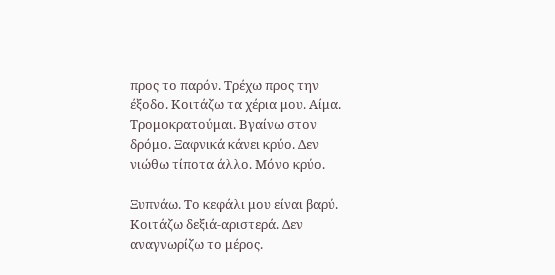προς το παρόν. Τρέχω προς την έξοδο. Κοιτάζω τα χέρια μου. Αίμα. Τρομοκρατούμαι. Βγαίνω στον δρόμο. Ξαφνικά κάνει κρύο. Δεν νιώθω τίποτα άλλο. Μόνο κρύο.

Ξυπνάω. Το κεφάλι μου είναι βαρύ. Κοιτάζω δεξιά-αριστερά. Δεν αναγνωρίζω το μέρος.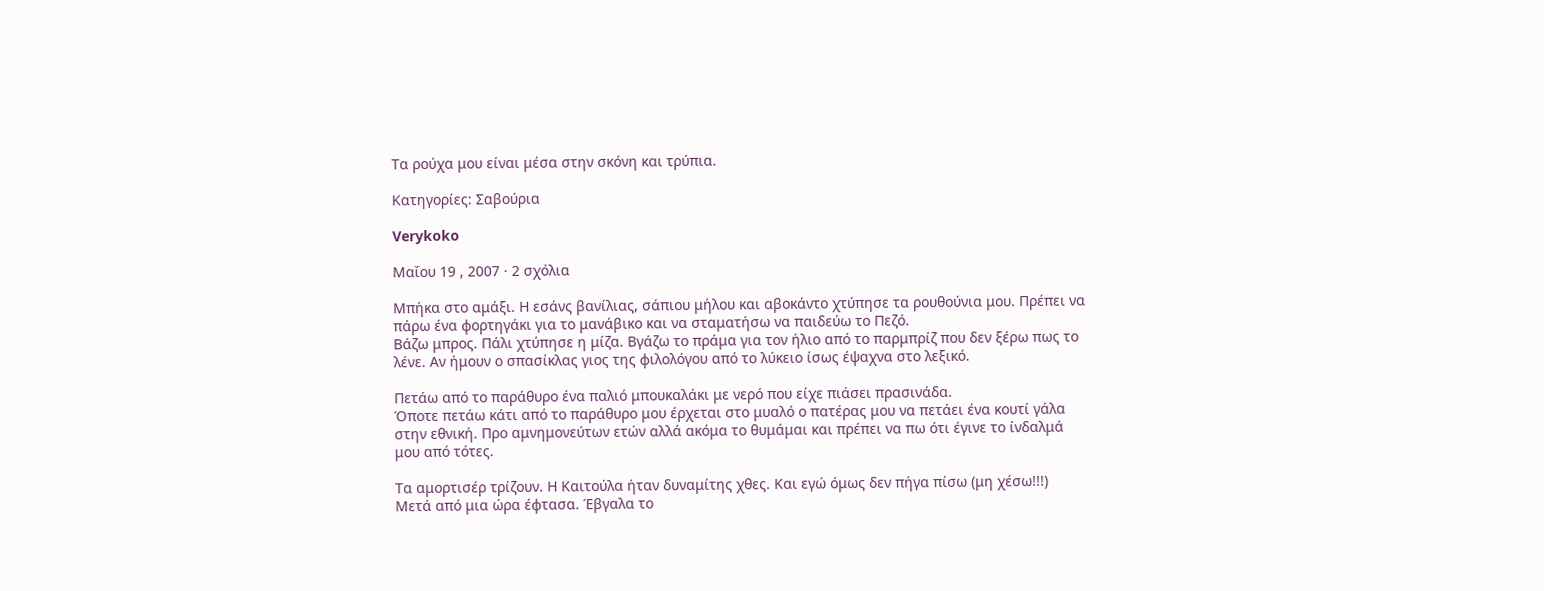Τα ρούχα μου είναι μέσα στην σκόνη και τρύπια.

Κατηγορίες: Σαβούρια

Verykoko

Μαΐου 19 , 2007 · 2 σχόλια

Μπήκα στο αμάξι. Η εσάνς βανίλιας, σάπιου μήλου και αβοκάντο χτύπησε τα ρουθούνια μου. Πρέπει να πάρω ένα φορτηγάκι για το μανάβικο και να σταματήσω να παιδεύω το Πεζό.
Βάζω μπρος. Πάλι χτύπησε η μίζα. Βγάζω το πράμα για τον ήλιο από το παρμπρίζ που δεν ξέρω πως το λένε. Αν ήμουν ο σπασίκλας γιος της φιλολόγου από το λύκειο ίσως έψαχνα στο λεξικό.

Πετάω από το παράθυρο ένα παλιό μπουκαλάκι με νερό που είχε πιάσει πρασινάδα.
Όποτε πετάω κάτι από το παράθυρο μου έρχεται στο μυαλό ο πατέρας μου να πετάει ένα κουτί γάλα στην εθνική. Προ αμνημονεύτων ετών αλλά ακόμα το θυμάμαι και πρέπει να πω ότι έγινε το ίνδαλμά μου από τότες.

Τα αμορτισέρ τρίζουν. Η Καιτούλα ήταν δυναμίτης χθες. Και εγώ όμως δεν πήγα πίσω (μη χέσω!!!)
Μετά από μια ώρα έφτασα. Έβγαλα το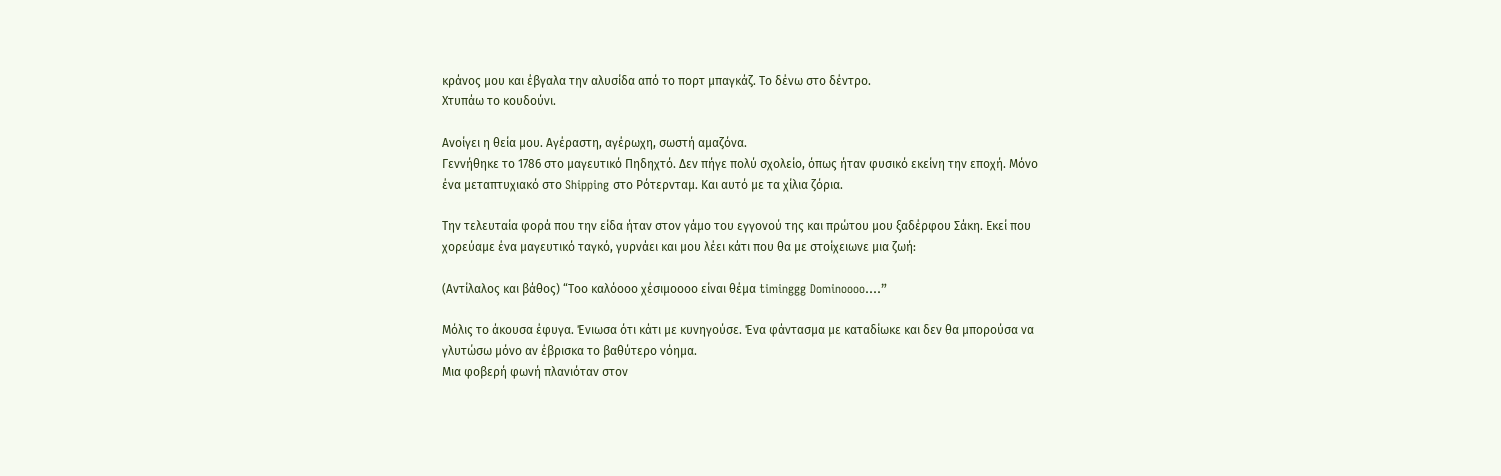κράνος μου και έβγαλα την αλυσίδα από το πορτ μπαγκάζ. Το δένω στο δέντρο.
Χτυπάω το κουδούνι.

Ανοίγει η θεία μου. Αγέραστη, αγέρωχη, σωστή αμαζόνα.
Γεννήθηκε το 1786 στο μαγευτικό Πηδηχτό. Δεν πήγε πολύ σχολείο, όπως ήταν φυσικό εκείνη την εποχή. Μόνο ένα μεταπτυχιακό στο Shipping στο Ρότερνταμ. Και αυτό με τα χίλια ζόρια.

Την τελευταία φορά που την είδα ήταν στον γάμο του εγγονού της και πρώτου μου ξαδέρφου Σάκη. Εκεί που χορεύαμε ένα μαγευτικό ταγκό, γυρνάει και μου λέει κάτι που θα με στοίχειωνε μια ζωή:

(Αντίλαλος και βάθος) “Τοο καλόοοο χέσιμοοοο είναι θέμα timinggg Dominoooo….”

Μόλις το άκουσα έφυγα. Ένιωσα ότι κάτι με κυνηγούσε. Ένα φάντασμα με καταδίωκε και δεν θα μπορούσα να γλυτώσω μόνο αν έβρισκα το βαθύτερο νόημα.
Μια φοβερή φωνή πλανιόταν στον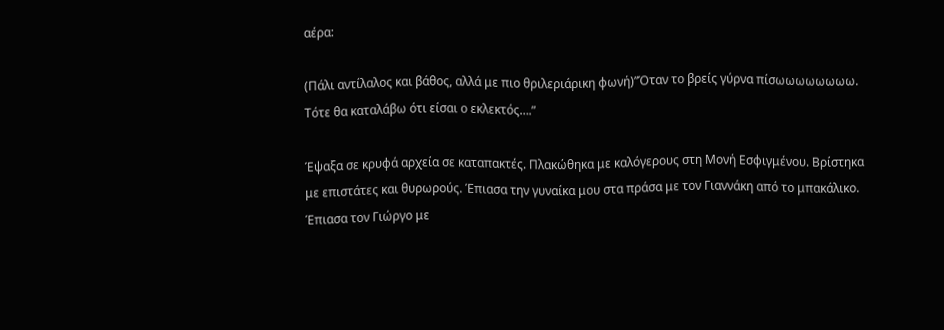αέρα:

(Πάλι αντίλαλος και βάθος, αλλά με πιο θριλεριάρικη φωνή)”Όταν το βρείς γύρνα πίσωωωωωωωω. Τότε θα καταλάβω ότι είσαι ο εκλεκτός….”

Έψαξα σε κρυφά αρχεία σε καταπακτές. Πλακώθηκα με καλόγερους στη Μονή Εσφιγμένου. Βρίστηκα με επιστάτες και θυρωρούς. Έπιασα την γυναίκα μου στα πράσα με τον Γιαννάκη από το μπακάλικο. Έπιασα τον Γιώργο με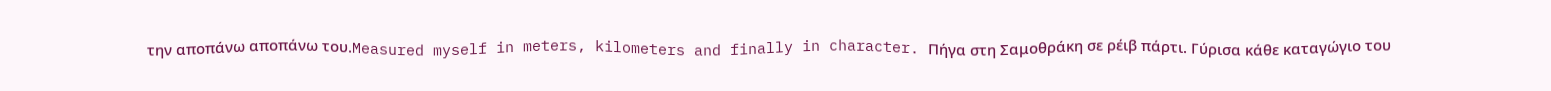την αποπάνω αποπάνω του.Measured myself in meters, kilometers and finally in character. Πήγα στη Σαμοθράκη σε ρέιβ πάρτι. Γύρισα κάθε καταγώγιο του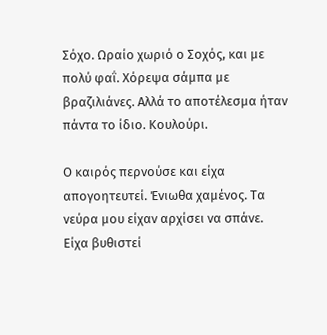Σόχο. Ωραίο χωριό ο Σοχός, και με πολύ φαΐ. Χόρεψα σάμπα με βραζιλιάνες. Αλλά το αποτέλεσμα ήταν πάντα το ίδιο. Κουλούρι.

Ο καιρός περνούσε και είχα απογοητευτεί. Ένιωθα χαμένος. Τα νεύρα μου είχαν αρχίσει να σπάνε. Είχα βυθιστεί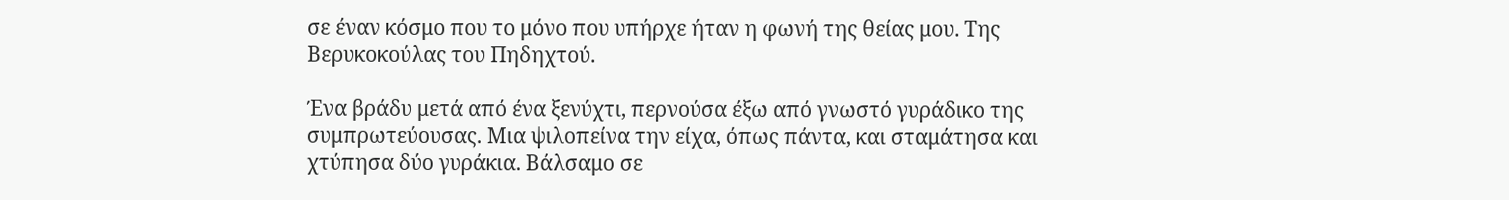σε έναν κόσμο που το μόνο που υπήρχε ήταν η φωνή της θείας μου. Της Βερυκοκούλας του Πηδηχτού.

Ένα βράδυ μετά από ένα ξενύχτι, περνούσα έξω από γνωστό γυράδικο της συμπρωτεύουσας. Μια ψιλοπείνα την είχα, όπως πάντα, και σταμάτησα και χτύπησα δύο γυράκια. Βάλσαμο σε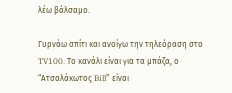λέω βάλσαμο.

Γυρνάω σπίτι και ανοίγω την τηλεόραση στο TV100. Το κανάλι είναι για τα μπάζα, ο “Ατσαλάκωτος Bill” είναι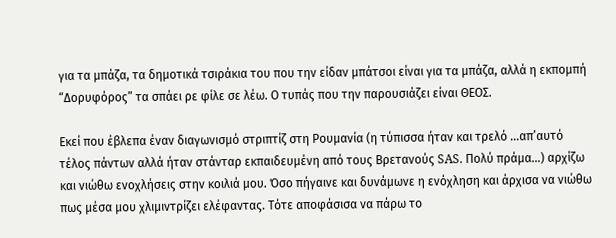για τα μπάζα, τα δημοτικά τσιράκια του που την είδαν μπάτσοι είναι για τα μπάζα, αλλά η εκπομπή “Δορυφόρος” τα σπάει ρε φίλε σε λέω. Ο τυπάς που την παρουσιάζει είναι ΘΕΟΣ.

Εκεί που έβλεπα έναν διαγωνισμό στριπτίζ στη Ρουμανία (η τύπισσα ήταν και τρελό …απ’αυτό τέλος πάντων αλλά ήταν στάνταρ εκπαιδευμένη από τους Βρετανούς SAS. Πολύ πράμα…) αρχίζω και νιώθω ενοχλήσεις στην κοιλιά μου. Όσο πήγαινε και δυνάμωνε η ενόχληση και άρχισα να νιώθω πως μέσα μου χλιμιντρίζει ελέφαντας. Τότε αποφάσισα να πάρω το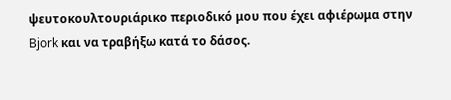ψευτοκουλτουριάρικο περιοδικό μου που έχει αφιέρωμα στην Bjork και να τραβήξω κατά το δάσος.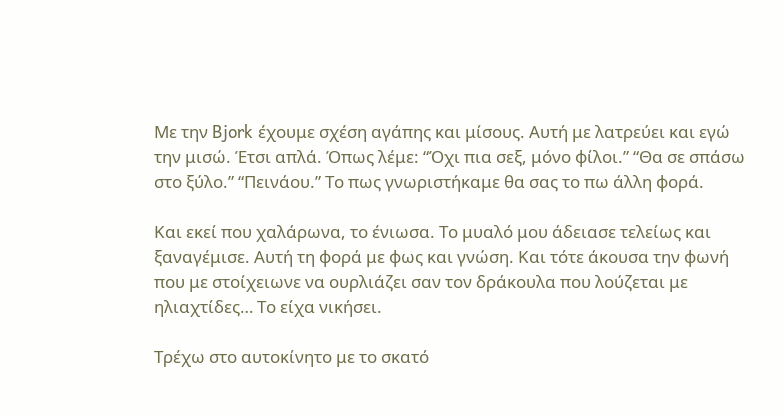Με την Bjork έχουμε σχέση αγάπης και μίσους. Αυτή με λατρεύει και εγώ την μισώ. Έτσι απλά. Όπως λέμε: “Όχι πια σεξ, μόνο φίλοι.” “Θα σε σπάσω στο ξύλο.” “Πεινάου.” Το πως γνωριστήκαμε θα σας το πω άλλη φορά.

Και εκεί που χαλάρωνα, το ένιωσα. Το μυαλό μου άδειασε τελείως και ξαναγέμισε. Αυτή τη φορά με φως και γνώση. Και τότε άκουσα την φωνή που με στοίχειωνε να ουρλιάζει σαν τον δράκουλα που λούζεται με ηλιαχτίδες… Το είχα νικήσει.

Τρέχω στο αυτοκίνητο με το σκατό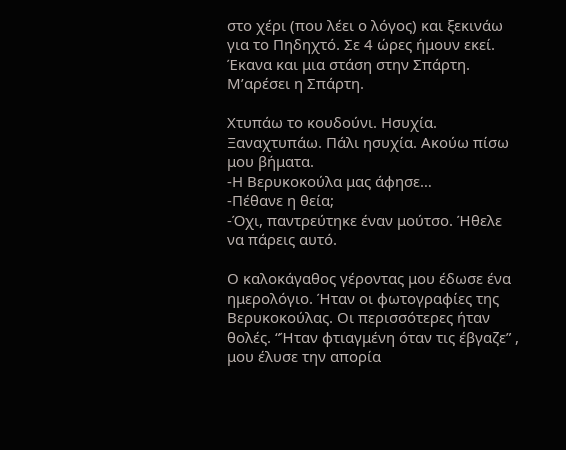στο χέρι (που λέει ο λόγος) και ξεκινάω για το Πηδηχτό. Σε 4 ώρες ήμουν εκεί. Έκανα και μια στάση στην Σπάρτη. Μ’αρέσει η Σπάρτη.

Χτυπάω το κουδούνι. Ησυχία. Ξαναχτυπάω. Πάλι ησυχία. Ακούω πίσω μου βήματα.
-Η Βερυκοκούλα μας άφησε…
-Πέθανε η θεία;
-Όχι, παντρεύτηκε έναν μούτσο. Ήθελε να πάρεις αυτό.

Ο καλοκάγαθος γέροντας μου έδωσε ένα ημερολόγιο. Ήταν οι φωτογραφίες της Βερυκοκούλας. Οι περισσότερες ήταν θολές. “Ήταν φτιαγμένη όταν τις έβγαζε” , μου έλυσε την απορία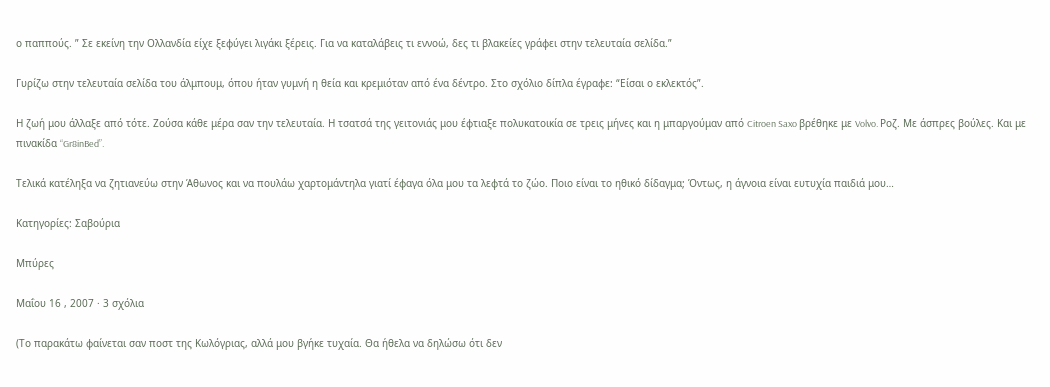ο παππούς. ” Σε εκείνη την Ολλανδία είχε ξεφύγει λιγάκι ξέρεις. Για να καταλάβεις τι εννοώ, δες τι βλακείες γράφει στην τελευταία σελίδα.”

Γυρίζω στην τελευταία σελίδα του άλμπουμ, όπου ήταν γυμνή η θεία και κρεμιόταν από ένα δέντρο. Στο σχόλιο δίπλα έγραφε: “Είσαι ο εκλεκτός”.

Η ζωή μου άλλαξε από τότε. Ζούσα κάθε μέρα σαν την τελευταία. Η τσατσά της γειτονιάς μου έφτιαξε πολυκατοικία σε τρεις μήνες και η μπαργούμαν από Citroen Saxo βρέθηκε με Volvo. Ροζ. Με άσπρες βούλες. Και με πινακίδα “Gr8inBed”.

Τελικά κατέληξα να ζητιανεύω στην Άθωνος και να πουλάω χαρτομάντηλα γιατί έφαγα όλα μου τα λεφτά το ζώο. Ποιο είναι το ηθικό δίδαγμα; Όντως, η άγνοια είναι ευτυχία παιδιά μου…

Κατηγορίες: Σαβούρια

Μπύρες

Μαΐου 16 , 2007 · 3 σχόλια

(Το παρακάτω φαίνεται σαν ποστ της Κωλόγριας, αλλά μου βγήκε τυχαία. Θα ήθελα να δηλώσω ότι δεν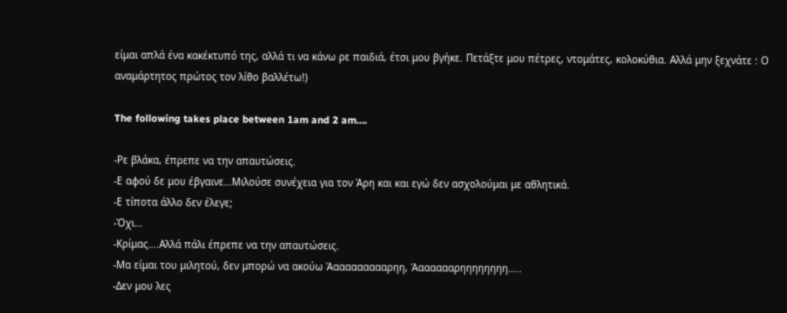είμαι απλά ένα κακέκτυπό της, αλλά τι να κάνω ρε παιδιά, έτσι μου βγήκε. Πετάξτε μου πέτρες, ντομάτες, κολοκύθια. Αλλά μην ξεχνάτε : Ο αναμάρτητος πρώτος τον λίθο βαλλέτω!)

The following takes place between 1am and 2 am….

-Ρε βλάκα, έπρεπε να την απαυτώσεις.
-Ε αφού δε μου έβγαινε…Μιλούσε συνέχεια για τον Άρη και και εγώ δεν ασχολούμαι με αθλητικά.
-Ε τίποτα άλλο δεν έλεγε;
-Όχι…
-Κρίμας….Αλλά πάλι έπρεπε να την απαυτώσεις.
-Μα είμαι του μιλητού, δεν μπορώ να ακούω Άαααααααααρηη, Άααααααρηηηηηηηη…..
-Δεν μου λες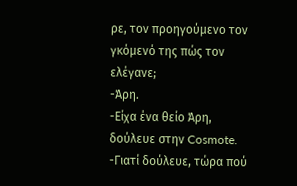ρε, τον προηγούμενο τον γκόμενό της πώς τον ελέγανε;
-Άρη.
-Είχα ένα θείο Άρη, δούλευε στην Cosmote.
-Γιατί δούλευε, τώρα πού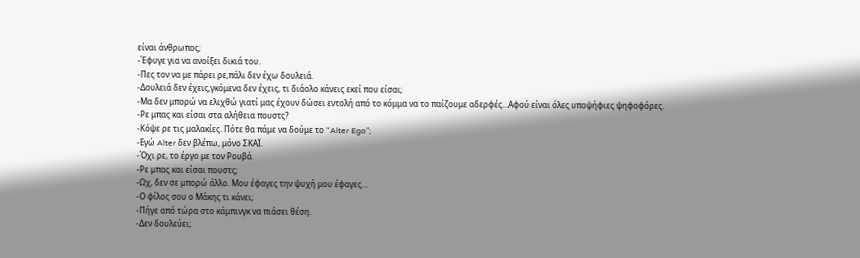είναι άνθρωπος;
-Έφυγε για να ανοίξει δικιά του.
-Πες τον να με πάρει ρε,πάλι δεν έχω δουλειά.
-Δουλειά δεν έχεις,γκόμενα δεν έχεις, τι διάολο κάνεις εκεί που είσαι;
-Μα δεν μπορώ να ελιχθώ γιατί μας έχουν δώσει εντολή από το κόμμα να το παίζουμε αδερφές…Αφού είναι όλες υποψήφιες ψηφοφόρες.
-Ρε μπας και είσαι στα αλήθεια πουστς?
-Κόψε ρε τις μαλακίες. Πότε θα πάμε να δούμε το “Alter Ego”;
-Εγώ Alter δεν βλέπω, μόνο ΣΚΑΪ.
-Όχι ρε, το έργο με τον Ρουβά.
-Ρε μπας και είσαι πουστς;
-Ωχ, δεν σε μπορώ άλλο. Μου έφαγες την ψυχή μου έφαγες…
-Ο φίλος σου ο Μάκης τι κάνει;
-Πήγε από τώρα στο κάμπινγκ να πιάσει θέση.
-Δεν δουλεύει;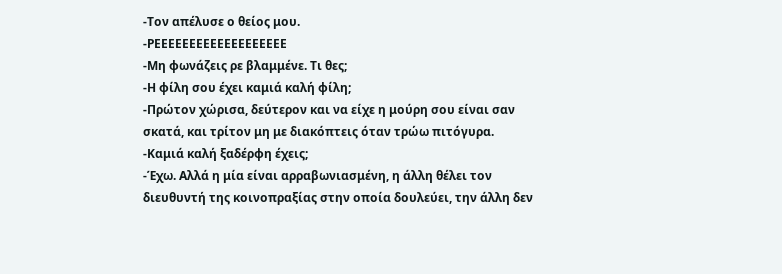-Τον απέλυσε ο θείος μου.
-ΡΕΕΕΕΕΕΕΕΕΕΕΕΕΕΕΕΕΕΕ
-Μη φωνάζεις ρε βλαμμένε. Τι θες;
-Η φίλη σου έχει καμιά καλή φίλη;
-Πρώτον χώρισα, δεύτερον και να είχε η μούρη σου είναι σαν σκατά, και τρίτον μη με διακόπτεις όταν τρώω πιτόγυρα.
-Καμιά καλή ξαδέρφη έχεις;
-Έχω. Αλλά η μία είναι αρραβωνιασμένη, η άλλη θέλει τον διευθυντή της κοινοπραξίας στην οποία δουλεύει, την άλλη δεν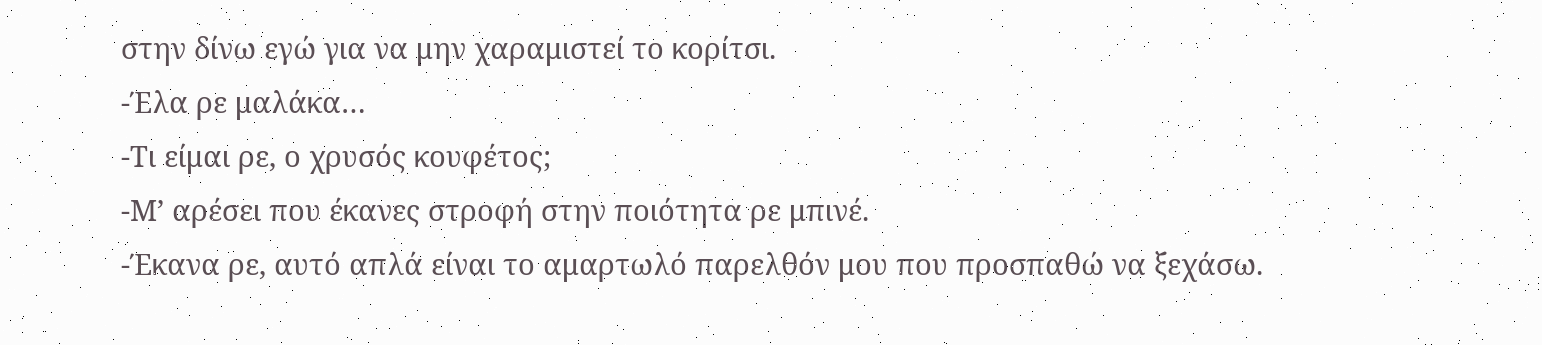στην δίνω εγώ για να μην χαραμιστεί το κορίτσι.
-Έλα ρε μαλάκα…
-Τι είμαι ρε, ο χρυσός κουφέτος;
-Μ’ αρέσει που έκανες στροφή στην ποιότητα ρε μπινέ.
-Έκανα ρε, αυτό απλά είναι το αμαρτωλό παρελθόν μου που προσπαθώ να ξεχάσω.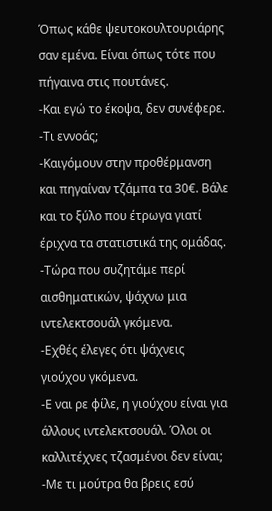Όπως κάθε ψευτοκουλτουριάρης σαν εμένα. Είναι όπως τότε που πήγαινα στις πουτάνες.
-Και εγώ το έκοψα, δεν συνέφερε.
-Τι εννοάς;
-Καιγόμουν στην προθέρμανση και πηγαίναν τζάμπα τα 30€. Βάλε και το ξύλο που έτρωγα γιατί έριχνα τα στατιστικά της ομάδας.
-Τώρα που συζητάμε περί αισθηματικών, ψάχνω μια ιντελεκτσουάλ γκόμενα.
-Εχθές έλεγες ότι ψάχνεις γιούχου γκόμενα.
-Ε ναι ρε φίλε, η γιούχου είναι για άλλους ιντελεκτσουάλ. Όλοι οι καλλιτέχνες τζασμένοι δεν είναι;
-Με τι μούτρα θα βρεις εσύ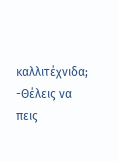καλλιτέχνιδα;
-Θέλεις να πεις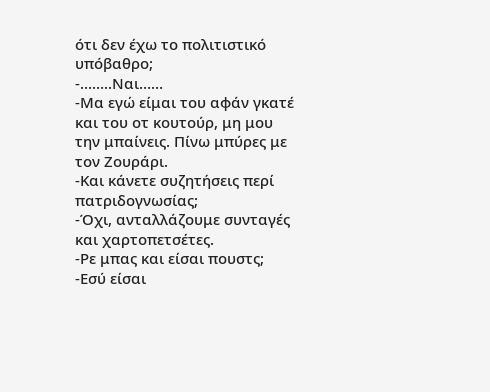ότι δεν έχω το πολιτιστικό υπόβαθρο;
-……..Ναι……
-Μα εγώ είμαι του αφάν γκατέ και του οτ κουτούρ, μη μου την μπαίνεις. Πίνω μπύρες με τον Ζουράρι.
-Και κάνετε συζητήσεις περί πατριδογνωσίας;
-Όχι, ανταλλάζουμε συνταγές και χαρτοπετσέτες.
-Ρε μπας και είσαι πουστς;
-Εσύ είσαι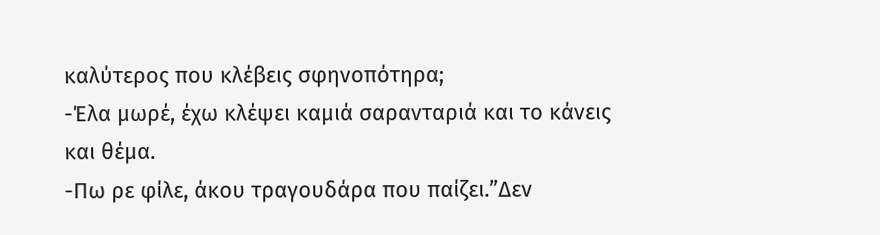καλύτερος που κλέβεις σφηνοπότηρα;
-Έλα μωρέ, έχω κλέψει καμιά σαρανταριά και το κάνεις και θέμα.
-Πω ρε φίλε, άκου τραγουδάρα που παίζει.”Δεν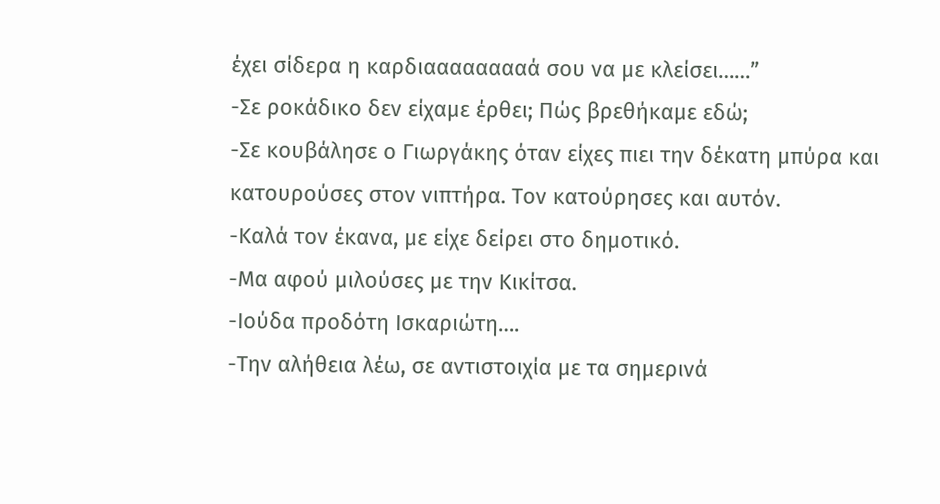έχει σίδερα η καρδιααααααααά σου να με κλείσει……”
-Σε ροκάδικο δεν είχαμε έρθει; Πώς βρεθήκαμε εδώ;
-Σε κουβάλησε ο Γιωργάκης όταν είχες πιει την δέκατη μπύρα και κατουρούσες στον νιπτήρα. Τον κατούρησες και αυτόν.
-Καλά τον έκανα, με είχε δείρει στο δημοτικό.
-Μα αφού μιλούσες με την Κικίτσα.
-Ιούδα προδότη Ισκαριώτη….
-Την αλήθεια λέω, σε αντιστοιχία με τα σημερινά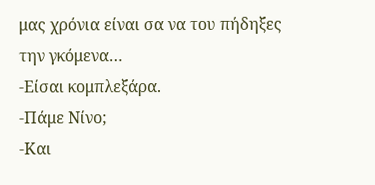μας χρόνια είναι σα να του πήδηξες την γκόμενα…
-Είσαι κομπλεξάρα.
-Πάμε Νίνο;
-Και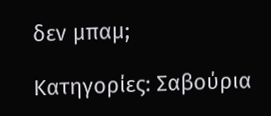δεν μπαμ;

Κατηγορίες: Σαβούρια